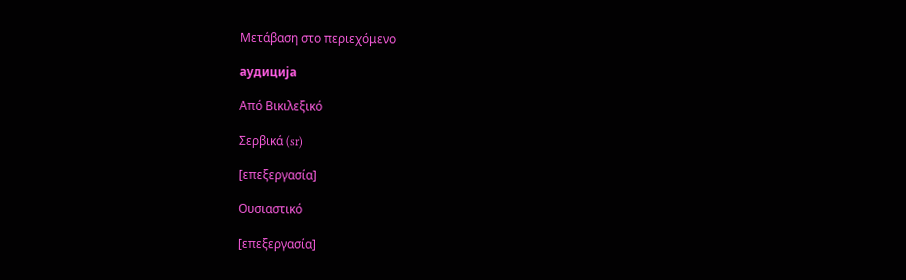Μετάβαση στο περιεχόμενο

аудиција

Από Βικιλεξικό

Σερβικά (sr)

[επεξεργασία]

Ουσιαστικό

[επεξεργασία]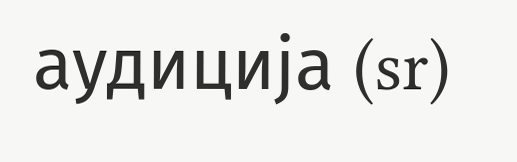аудиција (sr)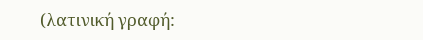(λατινική γραφή: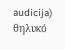audicija) θηλυκό